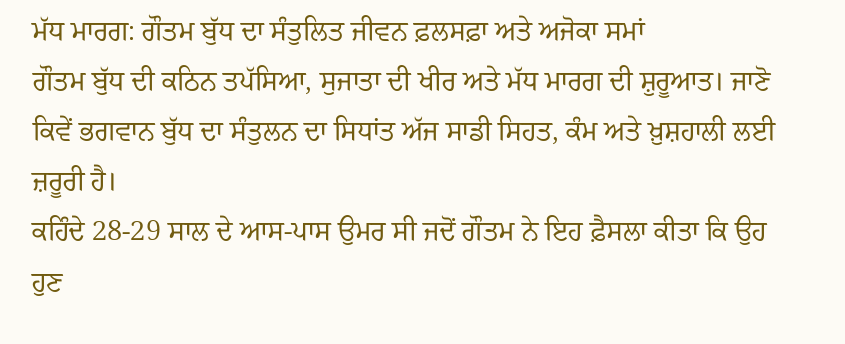ਮੱਧ ਮਾਰਗ: ਗੌਤਮ ਬੁੱਧ ਦਾ ਸੰਤੁਲਿਤ ਜੀਵਨ ਫ਼ਲਸਫ਼ਾ ਅਤੇ ਅਜੋਕਾ ਸਮਾਂ
ਗੌਤਮ ਬੁੱਧ ਦੀ ਕਠਿਨ ਤਪੱਸਿਆ, ਸੁਜਾਤਾ ਦੀ ਖੀਰ ਅਤੇ ਮੱਧ ਮਾਰਗ ਦੀ ਸ਼ੁਰੂਆਤ। ਜਾਣੋ ਕਿਵੇਂ ਭਗਵਾਨ ਬੁੱਧ ਦਾ ਸੰਤੁਲਨ ਦਾ ਸਿਧਾਂਤ ਅੱਜ ਸਾਡੀ ਸਿਹਤ, ਕੰਮ ਅਤੇ ਖ਼ੁਸ਼ਹਾਲੀ ਲਈ ਜ਼ਰੂਰੀ ਹੈ।
ਕਹਿੰਦੇ 28-29 ਸਾਲ ਦੇ ਆਸ-ਪਾਸ ਉਮਰ ਸੀ ਜਦੋਂ ਗੌਤਮ ਨੇ ਇਹ ਫ਼ੈਸਲਾ ਕੀਤਾ ਕਿ ਉਹ ਹੁਣ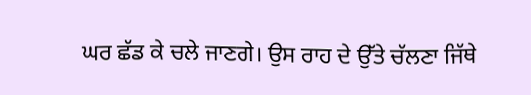ਘਰ ਛੱਡ ਕੇ ਚਲੇ ਜਾਣਗੇ। ਉਸ ਰਾਹ ਦੇ ਉੱਤੇ ਚੱਲਣਾ ਜਿੱਥੇ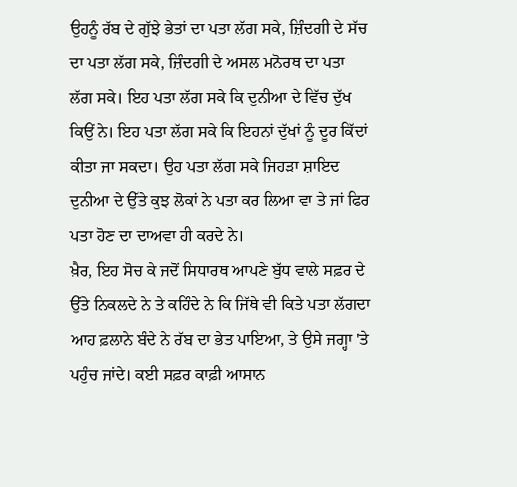ਉਹਨੂੰ ਰੱਬ ਦੇ ਗੁੱਝੇ ਭੇਤਾਂ ਦਾ ਪਤਾ ਲੱਗ ਸਕੇ, ਜ਼ਿੰਦਗੀ ਦੇ ਸੱਚ ਦਾ ਪਤਾ ਲੱਗ ਸਕੇ, ਜ਼ਿੰਦਗੀ ਦੇ ਅਸਲ ਮਨੋਰਥ ਦਾ ਪਤਾ ਲੱਗ ਸਕੇ। ਇਹ ਪਤਾ ਲੱਗ ਸਕੇ ਕਿ ਦੁਨੀਆ ਦੇ ਵਿੱਚ ਦੁੱਖ ਕਿਉਂ ਨੇ। ਇਹ ਪਤਾ ਲੱਗ ਸਕੇ ਕਿ ਇਹਨਾਂ ਦੁੱਖਾਂ ਨੂੰ ਦੂਰ ਕਿੱਦਾਂ ਕੀਤਾ ਜਾ ਸਕਦਾ। ਉਹ ਪਤਾ ਲੱਗ ਸਕੇ ਜਿਹੜਾ ਸ਼ਾਇਦ ਦੁਨੀਆ ਦੇ ਉੱਤੇ ਕੁਝ ਲੋਕਾਂ ਨੇ ਪਤਾ ਕਰ ਲਿਆ ਵਾ ਤੇ ਜਾਂ ਫਿਰ ਪਤਾ ਹੋਣ ਦਾ ਦਾਅਵਾ ਹੀ ਕਰਦੇ ਨੇ।
ਖ਼ੈਰ, ਇਹ ਸੋਚ ਕੇ ਜਦੋਂ ਸਿਧਾਰਥ ਆਪਣੇ ਬੁੱਧ ਵਾਲੇ ਸਫ਼ਰ ਦੇ ਉੱਤੇ ਨਿਕਲਦੇ ਨੇ ਤੇ ਕਹਿੰਦੇ ਨੇ ਕਿ ਜਿੱਥੇ ਵੀ ਕਿਤੇ ਪਤਾ ਲੱਗਦਾ ਆਹ ਫ਼ਲਾਨੇ ਬੰਦੇ ਨੇ ਰੱਬ ਦਾ ਭੇਤ ਪਾਇਆ, ਤੇ ਉਸੇ ਜਗ੍ਹਾ 'ਤੇ ਪਹੁੰਚ ਜਾਂਦੇ। ਕਈ ਸਫ਼ਰ ਕਾਫ਼ੀ ਆਸਾਨ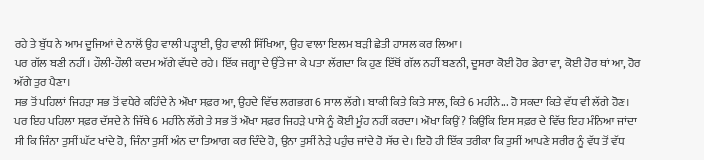ਰਹੇ ਤੇ ਬੁੱਧ ਨੇ ਆਮ ਦੂਜਿਆਂ ਦੇ ਨਾਲੋਂ ਉਹ ਵਾਲੀ ਪੜ੍ਹਾਈ, ਉਹ ਵਾਲੀ ਸਿੱਖਿਆ, ਉਹ ਵਾਲਾ ਇਲਮ ਬੜੀ ਛੇਤੀ ਹਾਸਲ ਕਰ ਲਿਆ।
ਪਰ ਗੱਲ ਬਣੀ ਨਹੀਂ। ਹੌਲੀ-ਹੌਲੀ ਕਦਮ ਅੱਗੇ ਵੱਧਦੇ ਰਹੇ। ਇੱਕ ਜਗ੍ਹਾ ਦੇ ਉੱਤੇ ਜਾ ਕੇ ਪਤਾ ਲੱਗਦਾ ਕਿ ਹੁਣ ਇੱਥੋਂ ਗੱਲ ਨਹੀਂ ਬਣਨੀ, ਦੂਸਰਾ ਕੋਈ ਹੋਰ ਡੇਰਾ ਵਾ, ਕੋਈ ਹੋਰ ਥਾਂ ਆ, ਹੋਰ ਅੱਗੇ ਤੁਰ ਪੈਣਾ।
ਸਭ ਤੋਂ ਪਹਿਲਾਂ ਜਿਹੜਾ ਸਭ ਤੋਂ ਵਧੇਰੇ ਕਹਿੰਦੇ ਨੇ ਔਖਾ ਸਫ਼ਰ ਆ, ਉਹਦੇ ਵਿੱਚ ਲਗਭਗ 6 ਸਾਲ ਲੱਗੇ। ਬਾਕੀ ਕਿਤੇ ਕਿਤੇ ਸਾਲ, ਕਿਤੇ 6 ਮਹੀਨੇ... ਹੋ ਸਕਦਾ ਕਿਤੇ ਵੱਧ ਵੀ ਲੱਗੇ ਹੋਣ। ਪਰ ਇਹ ਪਹਿਲਾ ਸਫ਼ਰ ਦੱਸਦੇ ਨੇ ਜਿੱਥੇ 6 ਮਹੀਨੇ ਲੱਗੇ ਤੇ ਸਭ ਤੋਂ ਔਖਾ ਸਫ਼ਰ ਜਿਹੜੇ ਪਾਸੇ ਨੂੰ ਕੋਈ ਮੂੰਹ ਨਹੀਂ ਕਰਦਾ। ਔਖਾ ਕਿਉਂ? ਕਿਉਂਕਿ ਇਸ ਸਫ਼ਰ ਦੇ ਵਿੱਚ ਇਹ ਮੰਨਿਆ ਜਾਂਦਾ ਸੀ ਕਿ ਜਿੰਨਾ ਤੁਸੀਂ ਘੱਟ ਖਾਂਦੇ ਹੋ, ਜਿੰਨਾ ਤੁਸੀਂ ਅੰਨ ਦਾ ਤਿਆਗ ਕਰ ਦਿੰਦੇ ਹੋ, ਉਨਾ ਤੁਸੀਂ ਨੇੜੇ ਪਹੁੰਚ ਜਾਂਦੇ ਹੋ ਸੱਚ ਦੇ। ਇਹੋ ਹੀ ਇੱਕ ਤਰੀਕਾ ਕਿ ਤੁਸੀਂ ਆਪਣੇ ਸਰੀਰ ਨੂੰ ਵੱਧ ਤੋਂ ਵੱਧ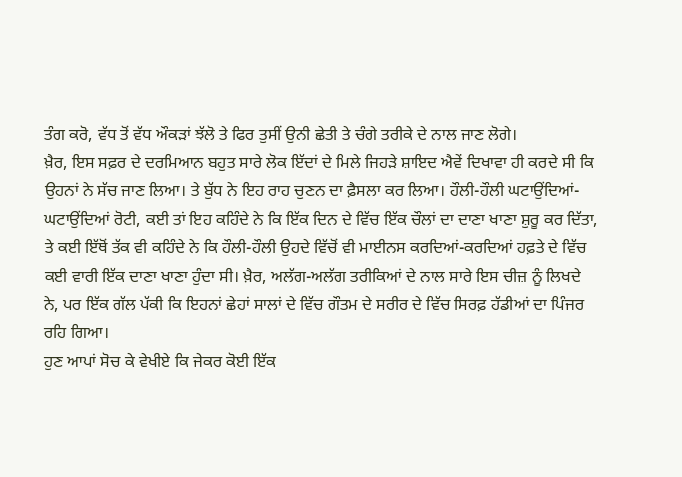ਤੰਗ ਕਰੋ, ਵੱਧ ਤੋਂ ਵੱਧ ਔਕੜਾਂ ਝੱਲੋ ਤੇ ਫਿਰ ਤੁਸੀਂ ਉਨੀ ਛੇਤੀ ਤੇ ਚੰਗੇ ਤਰੀਕੇ ਦੇ ਨਾਲ ਜਾਣ ਲੋਗੇ।
ਖ਼ੈਰ, ਇਸ ਸਫ਼ਰ ਦੇ ਦਰਮਿਆਨ ਬਹੁਤ ਸਾਰੇ ਲੋਕ ਇੱਦਾਂ ਦੇ ਮਿਲੇ ਜਿਹੜੇ ਸ਼ਾਇਦ ਐਵੇਂ ਦਿਖਾਵਾ ਹੀ ਕਰਦੇ ਸੀ ਕਿ ਉਹਨਾਂ ਨੇ ਸੱਚ ਜਾਣ ਲਿਆ। ਤੇ ਬੁੱਧ ਨੇ ਇਹ ਰਾਹ ਚੁਣਨ ਦਾ ਫ਼ੈਸਲਾ ਕਰ ਲਿਆ। ਹੌਲੀ-ਹੌਲੀ ਘਟਾਉਂਦਿਆਂ-ਘਟਾਉਂਦਿਆਂ ਰੋਟੀ, ਕਈ ਤਾਂ ਇਹ ਕਹਿੰਦੇ ਨੇ ਕਿ ਇੱਕ ਦਿਨ ਦੇ ਵਿੱਚ ਇੱਕ ਚੌਲਾਂ ਦਾ ਦਾਣਾ ਖਾਣਾ ਸ਼ੁਰੂ ਕਰ ਦਿੱਤਾ, ਤੇ ਕਈ ਇੱਥੋਂ ਤੱਕ ਵੀ ਕਹਿੰਦੇ ਨੇ ਕਿ ਹੌਲੀ-ਹੌਲੀ ਉਹਦੇ ਵਿੱਚੋਂ ਵੀ ਮਾਈਨਸ ਕਰਦਿਆਂ-ਕਰਦਿਆਂ ਹਫ਼ਤੇ ਦੇ ਵਿੱਚ ਕਈ ਵਾਰੀ ਇੱਕ ਦਾਣਾ ਖਾਣਾ ਹੁੰਦਾ ਸੀ। ਖ਼ੈਰ, ਅਲੱਗ-ਅਲੱਗ ਤਰੀਕਿਆਂ ਦੇ ਨਾਲ ਸਾਰੇ ਇਸ ਚੀਜ਼ ਨੂੰ ਲਿਖਦੇ ਨੇ, ਪਰ ਇੱਕ ਗੱਲ ਪੱਕੀ ਕਿ ਇਹਨਾਂ ਛੇਹਾਂ ਸਾਲਾਂ ਦੇ ਵਿੱਚ ਗੌਤਮ ਦੇ ਸਰੀਰ ਦੇ ਵਿੱਚ ਸਿਰਫ਼ ਹੱਡੀਆਂ ਦਾ ਪਿੰਜਰ ਰਹਿ ਗਿਆ।
ਹੁਣ ਆਪਾਂ ਸੋਚ ਕੇ ਵੇਖੀਏ ਕਿ ਜੇਕਰ ਕੋਈ ਇੱਕ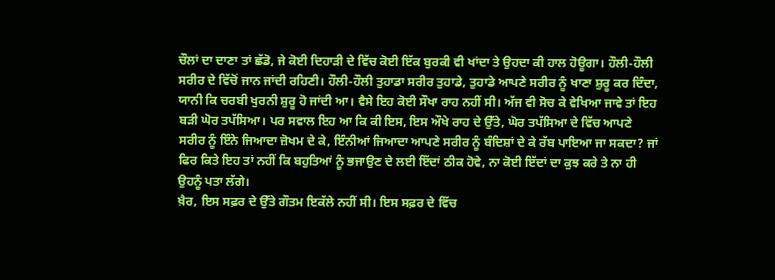ਚੌਲਾਂ ਦਾ ਦਾਣਾ ਤਾਂ ਛੱਡੋ, ਜੇ ਕੋਈ ਦਿਹਾੜੀ ਦੇ ਵਿੱਚ ਕੋਈ ਇੱਕ ਬੁਰਕੀ ਵੀ ਖਾਂਦਾ ਤੇ ਉਹਦਾ ਕੀ ਹਾਲ ਹੋਊਗਾ। ਹੌਲੀ-ਹੌਲੀ ਸਰੀਰ ਦੇ ਵਿੱਚੋਂ ਜਾਨ ਜਾਂਦੀ ਰਹਿਣੀ। ਹੌਲੀ-ਹੌਲੀ ਤੁਹਾਡਾ ਸਰੀਰ ਤੁਹਾਡੇ, ਤੁਹਾਡੇ ਆਪਣੇ ਸਰੀਰ ਨੂੰ ਖਾਣਾ ਸ਼ੁਰੂ ਕਰ ਦਿੰਦਾ, ਯਾਨੀ ਕਿ ਚਰਬੀ ਖੁਰਨੀ ਸ਼ੁਰੂ ਹੋ ਜਾਂਦੀ ਆ। ਵੈਸੇ ਇਹ ਕੋਈ ਸੌਖਾ ਰਾਹ ਨਹੀਂ ਸੀ। ਅੱਜ ਵੀ ਸੋਚ ਕੇ ਵੇਖਿਆ ਜਾਵੇ ਤਾਂ ਇਹ ਬੜੀ ਘੋਰ ਤਪੱਸਿਆ। ਪਰ ਸਵਾਲ ਇਹ ਆ ਕਿ ਕੀ ਇਸ, ਇਸ ਔਖੇ ਰਾਹ ਦੇ ਉੱਤੇ, ਘੋਰ ਤਪੱਸਿਆ ਦੇ ਵਿੱਚ ਆਪਣੇ ਸਰੀਰ ਨੂੰ ਇੰਨੇ ਜਿਆਦਾ ਜ਼ੋਖਮ ਦੇ ਕੇ, ਇੰਨੀਆਂ ਜਿਆਦਾ ਆਪਣੇ ਸਰੀਰ ਨੂੰ ਬੰਦਿਸ਼ਾਂ ਦੇ ਕੇ ਰੱਬ ਪਾਇਆ ਜਾ ਸਕਦਾ? ਜਾਂ ਫਿਰ ਕਿਤੇ ਇਹ ਤਾਂ ਨਹੀਂ ਕਿ ਬਹੁਤਿਆਂ ਨੂੰ ਭਜਾਉਣ ਦੇ ਲਈ ਇੱਦਾਂ ਠੀਕ ਹੋਵੇ, ਨਾ ਕੋਈ ਇੱਦਾਂ ਦਾ ਕੁਝ ਕਰੇ ਤੇ ਨਾ ਹੀ ਉਹਨੂੰ ਪਤਾ ਲੱਗੇ।
ਖ਼ੈਰ, ਇਸ ਸਫ਼ਰ ਦੇ ਉੱਤੇ ਗੌਤਮ ਇਕੱਲੇ ਨਹੀਂ ਸੀ। ਇਸ ਸਫ਼ਰ ਦੇ ਵਿੱਚ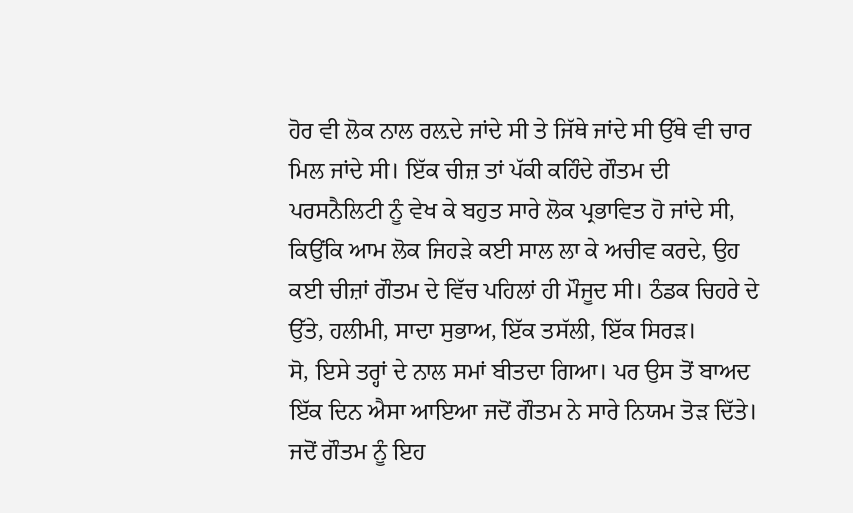ਹੋਰ ਵੀ ਲੋਕ ਨਾਲ ਰਲ਼ਦੇ ਜਾਂਦੇ ਸੀ ਤੇ ਜਿੱਥੇ ਜਾਂਦੇ ਸੀ ਉੱਥੇ ਵੀ ਚਾਰ ਮਿਲ ਜਾਂਦੇ ਸੀ। ਇੱਕ ਚੀਜ਼ ਤਾਂ ਪੱਕੀ ਕਹਿੰਦੇ ਗੌਤਮ ਦੀ ਪਰਸਨੈਲਿਟੀ ਨੂੰ ਵੇਖ ਕੇ ਬਹੁਤ ਸਾਰੇ ਲੋਕ ਪ੍ਰਭਾਵਿਤ ਹੋ ਜਾਂਦੇ ਸੀ, ਕਿਉਂਕਿ ਆਮ ਲੋਕ ਜਿਹੜੇ ਕਈ ਸਾਲ ਲਾ ਕੇ ਅਚੀਵ ਕਰਦੇ, ਉਹ ਕਈ ਚੀਜ਼ਾਂ ਗੌਤਮ ਦੇ ਵਿੱਚ ਪਹਿਲਾਂ ਹੀ ਮੌਜੂਦ ਸੀ। ਠੰਡਕ ਚਿਹਰੇ ਦੇ ਉੱਤੇ, ਹਲੀਮੀ, ਸਾਦਾ ਸੁਭਾਅ, ਇੱਕ ਤਸੱਲੀ, ਇੱਕ ਸਿਰੜ।
ਸੋ, ਇਸੇ ਤਰ੍ਹਾਂ ਦੇ ਨਾਲ ਸਮਾਂ ਬੀਤਦਾ ਗਿਆ। ਪਰ ਉਸ ਤੋਂ ਬਾਅਦ ਇੱਕ ਦਿਨ ਐਸਾ ਆਇਆ ਜਦੋਂ ਗੌਤਮ ਨੇ ਸਾਰੇ ਨਿਯਮ ਤੋੜ ਦਿੱਤੇ। ਜਦੋਂ ਗੌਤਮ ਨੂੰ ਇਹ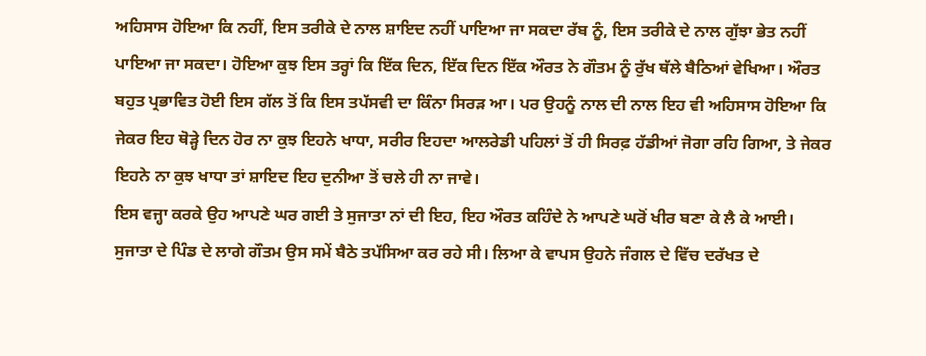ਅਹਿਸਾਸ ਹੋਇਆ ਕਿ ਨਹੀਂ, ਇਸ ਤਰੀਕੇ ਦੇ ਨਾਲ ਸ਼ਾਇਦ ਨਹੀਂ ਪਾਇਆ ਜਾ ਸਕਦਾ ਰੱਬ ਨੂੰ, ਇਸ ਤਰੀਕੇ ਦੇ ਨਾਲ ਗੁੱਝਾ ਭੇਤ ਨਹੀਂ ਪਾਇਆ ਜਾ ਸਕਦਾ। ਹੋਇਆ ਕੁਝ ਇਸ ਤਰ੍ਹਾਂ ਕਿ ਇੱਕ ਦਿਨ, ਇੱਕ ਦਿਨ ਇੱਕ ਔਰਤ ਨੇ ਗੌਤਮ ਨੂੰ ਰੁੱਖ ਥੱਲੇ ਬੈਠਿਆਂ ਵੇਖਿਆ। ਔਰਤ ਬਹੁਤ ਪ੍ਰਭਾਵਿਤ ਹੋਈ ਇਸ ਗੱਲ ਤੋਂ ਕਿ ਇਸ ਤਪੱਸਵੀ ਦਾ ਕਿੰਨਾ ਸਿਰੜ ਆ। ਪਰ ਉਹਨੂੰ ਨਾਲ ਦੀ ਨਾਲ ਇਹ ਵੀ ਅਹਿਸਾਸ ਹੋਇਆ ਕਿ ਜੇਕਰ ਇਹ ਥੋੜ੍ਹੇ ਦਿਨ ਹੋਰ ਨਾ ਕੁਝ ਇਹਨੇ ਖਾਧਾ, ਸਰੀਰ ਇਹਦਾ ਆਲਰੇਡੀ ਪਹਿਲਾਂ ਤੋਂ ਹੀ ਸਿਰਫ਼ ਹੱਡੀਆਂ ਜੋਗਾ ਰਹਿ ਗਿਆ, ਤੇ ਜੇਕਰ ਇਹਨੇ ਨਾ ਕੁਝ ਖਾਧਾ ਤਾਂ ਸ਼ਾਇਦ ਇਹ ਦੁਨੀਆ ਤੋਂ ਚਲੇ ਹੀ ਨਾ ਜਾਵੇ।
ਇਸ ਵਜ੍ਹਾ ਕਰਕੇ ਉਹ ਆਪਣੇ ਘਰ ਗਈ ਤੇ ਸੁਜਾਤਾ ਨਾਂ ਦੀ ਇਹ, ਇਹ ਔਰਤ ਕਹਿੰਦੇ ਨੇ ਆਪਣੇ ਘਰੋਂ ਖੀਰ ਬਣਾ ਕੇ ਲੈ ਕੇ ਆਈ। ਸੁਜਾਤਾ ਦੇ ਪਿੰਡ ਦੇ ਲਾਗੇ ਗੌਤਮ ਉਸ ਸਮੇਂ ਬੈਠੇ ਤਪੱਸਿਆ ਕਰ ਰਹੇ ਸੀ। ਲਿਆ ਕੇ ਵਾਪਸ ਉਹਨੇ ਜੰਗਲ ਦੇ ਵਿੱਚ ਦਰੱਖਤ ਦੇ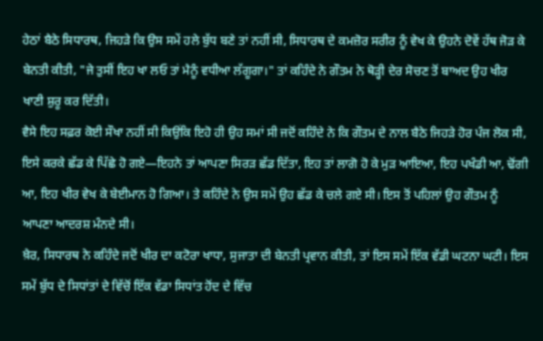ਹੇਠਾਂ ਬੈਠੇ ਸਿਧਾਰਥ, ਜਿਹੜੇ ਕਿ ਉਸ ਸਮੇਂ ਹਲੇ ਬੁੱਧ ਬਣੇ ਤਾਂ ਨਹੀਂ ਸੀ, ਸਿਧਾਰਥ ਦੇ ਕਮਜ਼ੋਰ ਸਰੀਰ ਨੂੰ ਵੇਖ ਕੇ ਉਹਨੇ ਦੋਵੇਂ ਹੱਥ ਜੋੜ ਕੇ ਬੇਨਤੀ ਕੀਤੀ, "ਜੇ ਤੁਸੀਂ ਇਹ ਖਾ ਲਓ ਤਾਂ ਮੈਨੂੰ ਵਧੀਆ ਲੱਗੂਗਾ।" ਤਾਂ ਕਹਿੰਦੇ ਨੇ ਗੌਤਮ ਨੇ ਥੋੜ੍ਹੀ ਦੇਰ ਸੋਚਣ ਤੋਂ ਬਾਅਦ ਉਹ ਖੀਰ ਖਾਣੀ ਸ਼ੁਰੂ ਕਰ ਦਿੱਤੀ।
ਵੈਸੇ ਇਹ ਸਫ਼ਰ ਕੋਈ ਸੌਖਾ ਨਹੀਂ ਸੀ ਕਿਉਂਕਿ ਇਹੋ ਹੀ ਉਹ ਸਮਾਂ ਸੀ ਜਦੋਂ ਕਹਿੰਦੇ ਨੇ ਕਿ ਗੌਤਮ ਦੇ ਨਾਲ ਬੈਠੇ ਜਿਹੜੇ ਹੋਰ ਪੰਜ ਲੋਕ ਸੀ, ਇਸੇ ਕਰਕੇ ਛੱਡ ਕੇ ਪਿੱਛੇ ਹੋ ਗਏ—ਇਹਨੇ ਤਾਂ ਆਪਣਾ ਸਿਰੜ ਛੱਡ ਦਿੱਤਾ, ਇਹ ਤਾਂ ਲਾਗੋ ਹੋ ਕੇ ਮੁੜ ਆਇਆ, ਇਹ ਪਖੰਡੀ ਆ, ਢੋਂਗੀ ਆ, ਇਹ ਖੀਰ ਵੇਖ ਕੇ ਬੇਈਮਾਨ ਹੋ ਗਿਆ। ਤੇ ਕਹਿੰਦੇ ਨੇ ਉਸ ਸਮੇਂ ਉਹ ਛੱਡ ਕੇ ਚਲੇ ਗਏ ਸੀ। ਇਸ ਤੋਂ ਪਹਿਲਾਂ ਉਹ ਗੌਤਮ ਨੂੰ ਆਪਣਾ ਆਦਰਸ਼ ਮੰਨਦੇ ਸੀ।
ਖ਼ੈਰ, ਸਿਧਾਰਥ ਨੇ ਕਹਿੰਦੇ ਜਦੋਂ ਖੀਰ ਦਾ ਕਟੋਰਾ ਖਾਧਾ, ਸੁਜਾਤਾ ਦੀ ਬੇਨਤੀ ਪ੍ਰਵਾਨ ਕੀਤੀ, ਤਾਂ ਇਸ ਸਮੇਂ ਇੱਕ ਵੱਡੀ ਘਟਨਾ ਘਟੀ। ਇਸ ਸਮੇਂ ਬੁੱਧ ਦੇ ਸਿਧਾਂਤਾਂ ਦੇ ਵਿੱਚੋਂ ਇੱਕ ਵੱਡਾ ਸਿਧਾਂਤ ਹੋਂਦ ਦੇ ਵਿੱਚ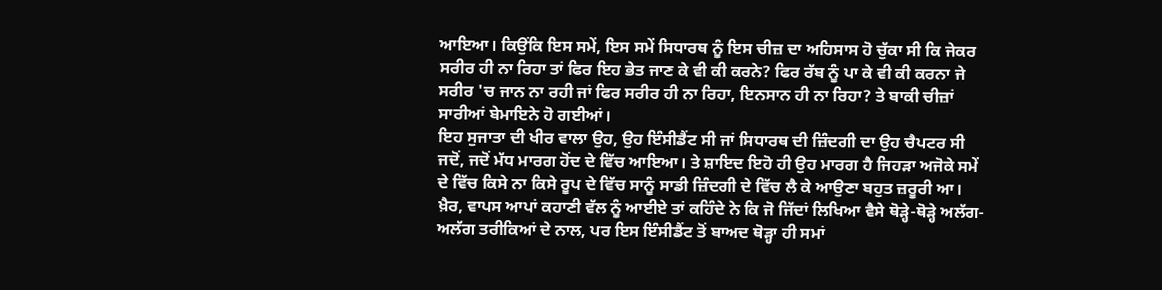ਆਇਆ। ਕਿਉਂਕਿ ਇਸ ਸਮੇਂ, ਇਸ ਸਮੇਂ ਸਿਧਾਰਥ ਨੂੰ ਇਸ ਚੀਜ਼ ਦਾ ਅਹਿਸਾਸ ਹੋ ਚੁੱਕਾ ਸੀ ਕਿ ਜੇਕਰ ਸਰੀਰ ਹੀ ਨਾ ਰਿਹਾ ਤਾਂ ਫਿਰ ਇਹ ਭੇਤ ਜਾਣ ਕੇ ਵੀ ਕੀ ਕਰਨੇ? ਫਿਰ ਰੱਬ ਨੂੰ ਪਾ ਕੇ ਵੀ ਕੀ ਕਰਨਾ ਜੇ ਸਰੀਰ 'ਚ ਜਾਨ ਨਾ ਰਹੀ ਜਾਂ ਫਿਰ ਸਰੀਰ ਹੀ ਨਾ ਰਿਹਾ, ਇਨਸਾਨ ਹੀ ਨਾ ਰਿਹਾ? ਤੇ ਬਾਕੀ ਚੀਜ਼ਾਂ ਸਾਰੀਆਂ ਬੇਮਾਇਨੇ ਹੋ ਗਈਆਂ।
ਇਹ ਸੁਜਾਤਾ ਦੀ ਖੀਰ ਵਾਲਾ ਉਹ, ਉਹ ਇੰਸੀਡੈਂਟ ਸੀ ਜਾਂ ਸਿਧਾਰਥ ਦੀ ਜ਼ਿੰਦਗੀ ਦਾ ਉਹ ਚੈਪਟਰ ਸੀ ਜਦੋਂ, ਜਦੋਂ ਮੱਧ ਮਾਰਗ ਹੋਂਦ ਦੇ ਵਿੱਚ ਆਇਆ। ਤੇ ਸ਼ਾਇਦ ਇਹੋ ਹੀ ਉਹ ਮਾਰਗ ਹੈ ਜਿਹੜਾ ਅਜੋਕੇ ਸਮੇਂ ਦੇ ਵਿੱਚ ਕਿਸੇ ਨਾ ਕਿਸੇ ਰੂਪ ਦੇ ਵਿੱਚ ਸਾਨੂੰ ਸਾਡੀ ਜ਼ਿੰਦਗੀ ਦੇ ਵਿੱਚ ਲੈ ਕੇ ਆਉਣਾ ਬਹੁਤ ਜ਼ਰੂਰੀ ਆ।
ਖ਼ੈਰ, ਵਾਪਸ ਆਪਾਂ ਕਹਾਣੀ ਵੱਲ ਨੂੰ ਆਈਏ ਤਾਂ ਕਹਿੰਦੇ ਨੇ ਕਿ ਜੋ ਜਿੱਦਾਂ ਲਿਖਿਆ ਵੈਸੇ ਥੋੜ੍ਹੇ-ਥੋੜ੍ਹੇ ਅਲੱਗ-ਅਲੱਗ ਤਰੀਕਿਆਂ ਦੇ ਨਾਲ, ਪਰ ਇਸ ਇੰਸੀਡੈਂਟ ਤੋਂ ਬਾਅਦ ਥੋੜ੍ਹਾ ਹੀ ਸਮਾਂ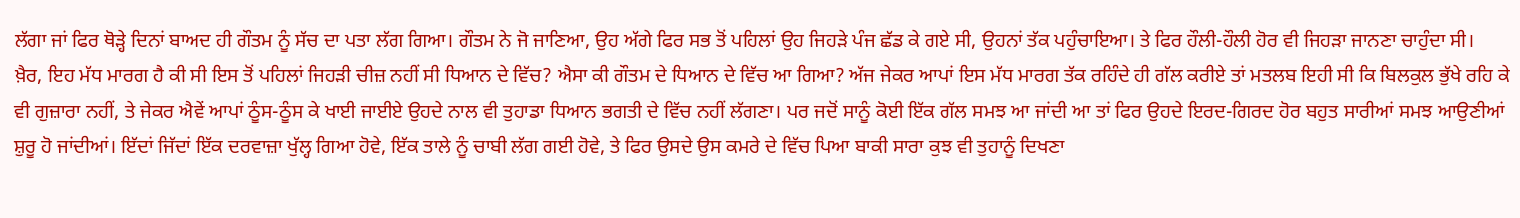ਲੱਗਾ ਜਾਂ ਫਿਰ ਥੋੜ੍ਹੇ ਦਿਨਾਂ ਬਾਅਦ ਹੀ ਗੌਤਮ ਨੂੰ ਸੱਚ ਦਾ ਪਤਾ ਲੱਗ ਗਿਆ। ਗੌਤਮ ਨੇ ਜੋ ਜਾਣਿਆ, ਉਹ ਅੱਗੇ ਫਿਰ ਸਭ ਤੋਂ ਪਹਿਲਾਂ ਉਹ ਜਿਹੜੇ ਪੰਜ ਛੱਡ ਕੇ ਗਏ ਸੀ, ਉਹਨਾਂ ਤੱਕ ਪਹੁੰਚਾਇਆ। ਤੇ ਫਿਰ ਹੌਲੀ-ਹੌਲੀ ਹੋਰ ਵੀ ਜਿਹੜਾ ਜਾਨਣਾ ਚਾਹੁੰਦਾ ਸੀ।
ਖ਼ੈਰ, ਇਹ ਮੱਧ ਮਾਰਗ ਹੈ ਕੀ ਸੀ ਇਸ ਤੋਂ ਪਹਿਲਾਂ ਜਿਹੜੀ ਚੀਜ਼ ਨਹੀਂ ਸੀ ਧਿਆਨ ਦੇ ਵਿੱਚ? ਐਸਾ ਕੀ ਗੌਤਮ ਦੇ ਧਿਆਨ ਦੇ ਵਿੱਚ ਆ ਗਿਆ? ਅੱਜ ਜੇਕਰ ਆਪਾਂ ਇਸ ਮੱਧ ਮਾਰਗ ਤੱਕ ਰਹਿੰਦੇ ਹੀ ਗੱਲ ਕਰੀਏ ਤਾਂ ਮਤਲਬ ਇਹੀ ਸੀ ਕਿ ਬਿਲਕੁਲ ਭੁੱਖੇ ਰਹਿ ਕੇ ਵੀ ਗੁਜ਼ਾਰਾ ਨਹੀਂ, ਤੇ ਜੇਕਰ ਐਵੇਂ ਆਪਾਂ ਠੂੰਸ-ਠੂੰਸ ਕੇ ਖਾਈ ਜਾਈਏ ਉਹਦੇ ਨਾਲ ਵੀ ਤੁਹਾਡਾ ਧਿਆਨ ਭਗਤੀ ਦੇ ਵਿੱਚ ਨਹੀਂ ਲੱਗਣਾ। ਪਰ ਜਦੋਂ ਸਾਨੂੰ ਕੋਈ ਇੱਕ ਗੱਲ ਸਮਝ ਆ ਜਾਂਦੀ ਆ ਤਾਂ ਫਿਰ ਉਹਦੇ ਇਰਦ-ਗਿਰਦ ਹੋਰ ਬਹੁਤ ਸਾਰੀਆਂ ਸਮਝ ਆਉਣੀਆਂ ਸ਼ੁਰੂ ਹੋ ਜਾਂਦੀਆਂ। ਇੱਦਾਂ ਜਿੱਦਾਂ ਇੱਕ ਦਰਵਾਜ਼ਾ ਖੁੱਲ੍ਹ ਗਿਆ ਹੋਵੇ, ਇੱਕ ਤਾਲੇ ਨੂੰ ਚਾਬੀ ਲੱਗ ਗਈ ਹੋਵੇ, ਤੇ ਫਿਰ ਉਸਦੇ ਉਸ ਕਮਰੇ ਦੇ ਵਿੱਚ ਪਿਆ ਬਾਕੀ ਸਾਰਾ ਕੁਝ ਵੀ ਤੁਹਾਨੂੰ ਦਿਖਣਾ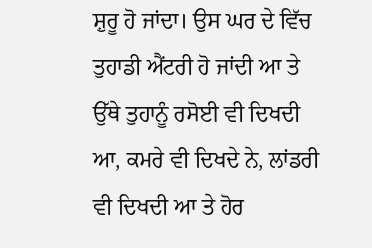ਸ਼ੁਰੂ ਹੋ ਜਾਂਦਾ। ਉਸ ਘਰ ਦੇ ਵਿੱਚ ਤੁਹਾਡੀ ਐਂਟਰੀ ਹੋ ਜਾਂਦੀ ਆ ਤੇ ਉੱਥੇ ਤੁਹਾਨੂੰ ਰਸੋਈ ਵੀ ਦਿਖਦੀ ਆ, ਕਮਰੇ ਵੀ ਦਿਖਦੇ ਨੇ, ਲਾਂਡਰੀ ਵੀ ਦਿਖਦੀ ਆ ਤੇ ਹੋਰ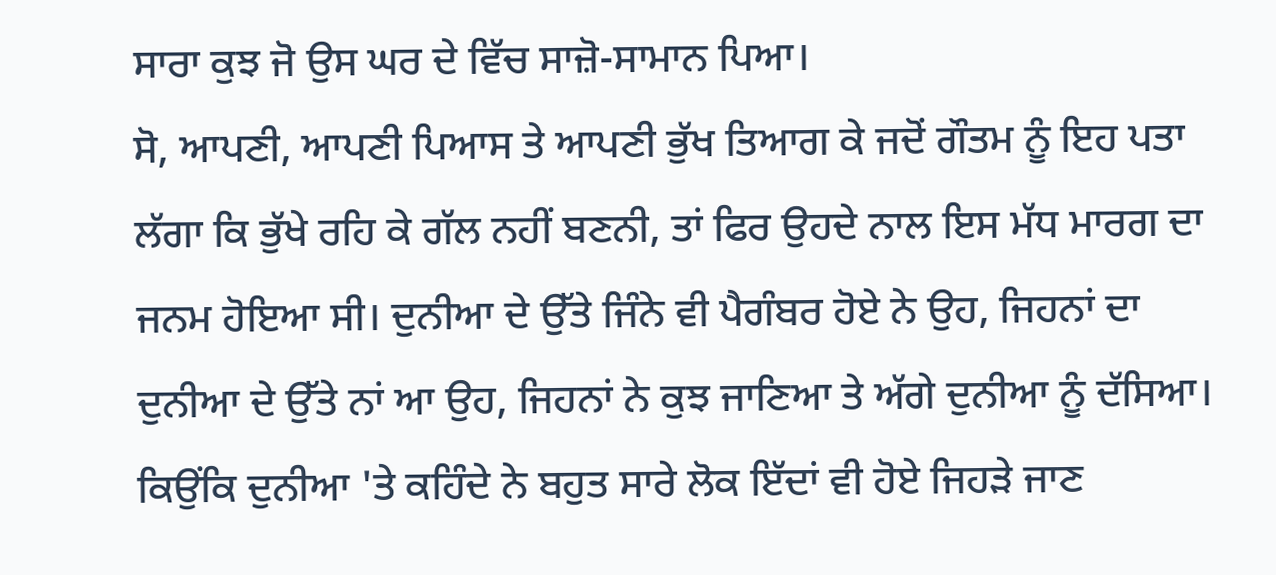ਸਾਰਾ ਕੁਝ ਜੋ ਉਸ ਘਰ ਦੇ ਵਿੱਚ ਸਾਜ਼ੋ-ਸਾਮਾਨ ਪਿਆ।
ਸੋ, ਆਪਣੀ, ਆਪਣੀ ਪਿਆਸ ਤੇ ਆਪਣੀ ਭੁੱਖ ਤਿਆਗ ਕੇ ਜਦੋਂ ਗੌਤਮ ਨੂੰ ਇਹ ਪਤਾ ਲੱਗਾ ਕਿ ਭੁੱਖੇ ਰਹਿ ਕੇ ਗੱਲ ਨਹੀਂ ਬਣਨੀ, ਤਾਂ ਫਿਰ ਉਹਦੇ ਨਾਲ ਇਸ ਮੱਧ ਮਾਰਗ ਦਾ ਜਨਮ ਹੋਇਆ ਸੀ। ਦੁਨੀਆ ਦੇ ਉੱਤੇ ਜਿੰਨੇ ਵੀ ਪੈਗੰਬਰ ਹੋਏ ਨੇ ਉਹ, ਜਿਹਨਾਂ ਦਾ ਦੁਨੀਆ ਦੇ ਉੱਤੇ ਨਾਂ ਆ ਉਹ, ਜਿਹਨਾਂ ਨੇ ਕੁਝ ਜਾਣਿਆ ਤੇ ਅੱਗੇ ਦੁਨੀਆ ਨੂੰ ਦੱਸਿਆ। ਕਿਉਂਕਿ ਦੁਨੀਆ 'ਤੇ ਕਹਿੰਦੇ ਨੇ ਬਹੁਤ ਸਾਰੇ ਲੋਕ ਇੱਦਾਂ ਵੀ ਹੋਏ ਜਿਹੜੇ ਜਾਣ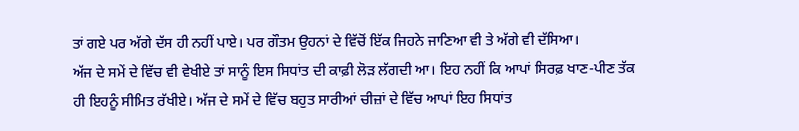ਤਾਂ ਗਏ ਪਰ ਅੱਗੇ ਦੱਸ ਹੀ ਨਹੀਂ ਪਾਏ। ਪਰ ਗੌਤਮ ਉਹਨਾਂ ਦੇ ਵਿੱਚੋਂ ਇੱਕ ਜਿਹਨੇ ਜਾਣਿਆ ਵੀ ਤੇ ਅੱਗੇ ਵੀ ਦੱਸਿਆ।
ਅੱਜ ਦੇ ਸਮੇਂ ਦੇ ਵਿੱਚ ਵੀ ਵੇਖੀਏ ਤਾਂ ਸਾਨੂੰ ਇਸ ਸਿਧਾਂਤ ਦੀ ਕਾਫ਼ੀ ਲੋੜ ਲੱਗਦੀ ਆ। ਇਹ ਨਹੀਂ ਕਿ ਆਪਾਂ ਸਿਰਫ਼ ਖਾਣ-ਪੀਣ ਤੱਕ ਹੀ ਇਹਨੂੰ ਸੀਮਿਤ ਰੱਖੀਏ। ਅੱਜ ਦੇ ਸਮੇਂ ਦੇ ਵਿੱਚ ਬਹੁਤ ਸਾਰੀਆਂ ਚੀਜ਼ਾਂ ਦੇ ਵਿੱਚ ਆਪਾਂ ਇਹ ਸਿਧਾਂਤ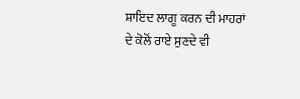ਸ਼ਾਇਦ ਲਾਗੂ ਕਰਨ ਦੀ ਮਾਹਰਾਂ ਦੇ ਕੋਲੋਂ ਰਾਏ ਸੁਣਦੇ ਵੀ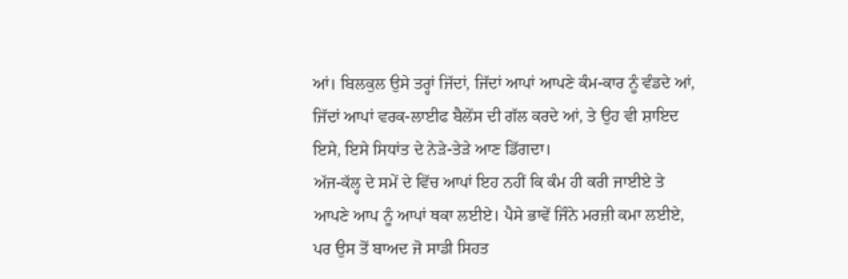ਆਂ। ਬਿਲਕੁਲ ਉਸੇ ਤਰ੍ਹਾਂ ਜਿੱਦਾਂ, ਜਿੱਦਾਂ ਆਪਾਂ ਆਪਣੇ ਕੰਮ-ਕਾਰ ਨੂੰ ਵੰਡਦੇ ਆਂ, ਜਿੱਦਾਂ ਆਪਾਂ ਵਰਕ-ਲਾਈਫ ਬੈਲੇਂਸ ਦੀ ਗੱਲ ਕਰਦੇ ਆਂ, ਤੇ ਉਹ ਵੀ ਸ਼ਾਇਦ ਇਸੇ, ਇਸੇ ਸਿਧਾਂਤ ਦੇ ਨੇੜੇ-ਤੇੜੇ ਆਣ ਡਿੱਗਦਾ।
ਅੱਜ-ਕੱਲ੍ਹ ਦੇ ਸਮੇਂ ਦੇ ਵਿੱਚ ਆਪਾਂ ਇਹ ਨਹੀਂ ਕਿ ਕੰਮ ਹੀ ਕਰੀ ਜਾਈਏ ਤੇ ਆਪਣੇ ਆਪ ਨੂੰ ਆਪਾਂ ਥਕਾ ਲਈਏ। ਪੈਸੇ ਭਾਵੇਂ ਜਿੰਨੇ ਮਰਜ਼ੀ ਕਮਾ ਲਈਏ, ਪਰ ਉਸ ਤੋਂ ਬਾਅਦ ਜੋ ਸਾਡੀ ਸਿਹਤ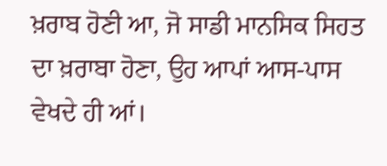ਖ਼ਰਾਬ ਹੋਣੀ ਆ, ਜੋ ਸਾਡੀ ਮਾਨਸਿਕ ਸਿਹਤ ਦਾ ਖ਼ਰਾਬਾ ਹੋਣਾ, ਉਹ ਆਪਾਂ ਆਸ-ਪਾਸ ਵੇਖਦੇ ਹੀ ਆਂ।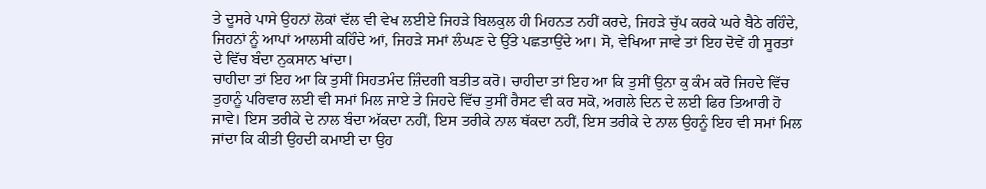ਤੇ ਦੂਸਰੇ ਪਾਸੇ ਉਹਨਾਂ ਲੋਕਾਂ ਵੱਲ ਵੀ ਵੇਖ ਲਈਏ ਜਿਹੜੇ ਬਿਲਕੁਲ ਹੀ ਮਿਹਨਤ ਨਹੀਂ ਕਰਦੇ, ਜਿਹੜੇ ਚੁੱਪ ਕਰਕੇ ਘਰੇ ਬੈਠੇ ਰਹਿੰਦੇ, ਜਿਹਨਾਂ ਨੂੰ ਆਪਾਂ ਆਲਸੀ ਕਹਿੰਦੇ ਆਂ, ਜਿਹੜੇ ਸਮਾਂ ਲੰਘਣ ਦੇ ਉੱਤੇ ਪਛਤਾਉਂਦੇ ਆ। ਸੋ, ਵੇਖਿਆ ਜਾਵੇ ਤਾਂ ਇਹ ਦੋਵੇਂ ਹੀ ਸੂਰਤਾਂ ਦੇ ਵਿੱਚ ਬੰਦਾ ਨੁਕਸਾਨ ਖਾਂਦਾ।
ਚਾਹੀਦਾ ਤਾਂ ਇਹ ਆ ਕਿ ਤੁਸੀਂ ਸਿਹਤਮੰਦ ਜ਼ਿੰਦਗੀ ਬਤੀਤ ਕਰੋ। ਚਾਹੀਦਾ ਤਾਂ ਇਹ ਆ ਕਿ ਤੁਸੀਂ ਉਨਾ ਕੁ ਕੰਮ ਕਰੋ ਜਿਹਦੇ ਵਿੱਚ ਤੁਹਾਨੂੰ ਪਰਿਵਾਰ ਲਈ ਵੀ ਸਮਾਂ ਮਿਲ ਜਾਏ ਤੇ ਜਿਹਦੇ ਵਿੱਚ ਤੁਸੀਂ ਰੈਸਟ ਵੀ ਕਰ ਸਕੋ, ਅਗਲੇ ਦਿਨ ਦੇ ਲਈ ਫਿਰ ਤਿਆਰੀ ਹੋ ਜਾਵੇ। ਇਸ ਤਰੀਕੇ ਦੇ ਨਾਲ ਬੰਦਾ ਅੱਕਦਾ ਨਹੀਂ, ਇਸ ਤਰੀਕੇ ਨਾਲ ਥੱਕਦਾ ਨਹੀਂ, ਇਸ ਤਰੀਕੇ ਦੇ ਨਾਲ ਉਹਨੂੰ ਇਹ ਵੀ ਸਮਾਂ ਮਿਲ ਜਾਂਦਾ ਕਿ ਕੀਤੀ ਉਹਦੀ ਕਮਾਈ ਦਾ ਉਹ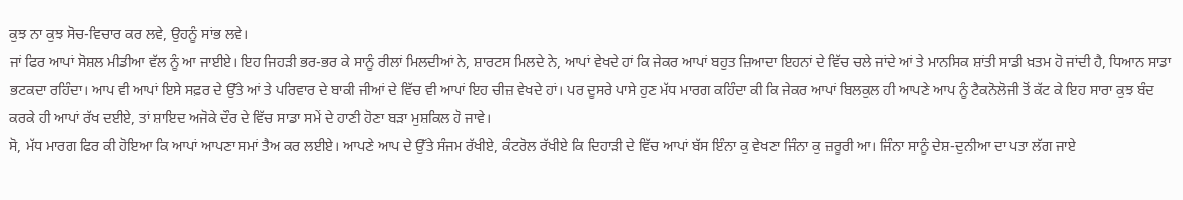ਕੁਝ ਨਾ ਕੁਝ ਸੋਚ-ਵਿਚਾਰ ਕਰ ਲਵੇ, ਉਹਨੂੰ ਸਾਂਭ ਲਵੇ।
ਜਾਂ ਫਿਰ ਆਪਾਂ ਸੋਸ਼ਲ ਮੀਡੀਆ ਵੱਲ ਨੂੰ ਆ ਜਾਈਏ। ਇਹ ਜਿਹੜੀ ਭਰ-ਭਰ ਕੇ ਸਾਨੂੰ ਰੀਲਾਂ ਮਿਲਦੀਆਂ ਨੇ, ਸ਼ਾਰਟਸ ਮਿਲਦੇ ਨੇ, ਆਪਾਂ ਵੇਖਦੇ ਹਾਂ ਕਿ ਜੇਕਰ ਆਪਾਂ ਬਹੁਤ ਜ਼ਿਆਦਾ ਇਹਨਾਂ ਦੇ ਵਿੱਚ ਚਲੇ ਜਾਂਦੇ ਆਂ ਤੇ ਮਾਨਸਿਕ ਸ਼ਾਂਤੀ ਸਾਡੀ ਖ਼ਤਮ ਹੋ ਜਾਂਦੀ ਹੈ, ਧਿਆਨ ਸਾਡਾ ਭਟਕਦਾ ਰਹਿੰਦਾ। ਆਪ ਵੀ ਆਪਾਂ ਇਸੇ ਸਫ਼ਰ ਦੇ ਉੱਤੇ ਆਂ ਤੇ ਪਰਿਵਾਰ ਦੇ ਬਾਕੀ ਜੀਆਂ ਦੇ ਵਿੱਚ ਵੀ ਆਪਾਂ ਇਹ ਚੀਜ਼ ਵੇਖਦੇ ਹਾਂ। ਪਰ ਦੂਸਰੇ ਪਾਸੇ ਹੁਣ ਮੱਧ ਮਾਰਗ ਕਹਿੰਦਾ ਕੀ ਕਿ ਜੇਕਰ ਆਪਾਂ ਬਿਲਕੁਲ ਹੀ ਆਪਣੇ ਆਪ ਨੂੰ ਟੈਕਨੋਲੋਜੀ ਤੋਂ ਕੱਟ ਕੇ ਇਹ ਸਾਰਾ ਕੁਝ ਬੰਦ ਕਰਕੇ ਹੀ ਆਪਾਂ ਰੱਖ ਦਈਏ, ਤਾਂ ਸ਼ਾਇਦ ਅਜੋਕੇ ਦੌਰ ਦੇ ਵਿੱਚ ਸਾਡਾ ਸਮੇਂ ਦੇ ਹਾਣੀ ਹੋਣਾ ਬੜਾ ਮੁਸ਼ਕਿਲ ਹੋ ਜਾਵੇ।
ਸੋ, ਮੱਧ ਮਾਰਗ ਫਿਰ ਕੀ ਹੋਇਆ ਕਿ ਆਪਾਂ ਆਪਣਾ ਸਮਾਂ ਤੈਅ ਕਰ ਲਈਏ। ਆਪਣੇ ਆਪ ਦੇ ਉੱਤੇ ਸੰਜਮ ਰੱਖੀਏ, ਕੰਟਰੋਲ ਰੱਖੀਏ ਕਿ ਦਿਹਾੜੀ ਦੇ ਵਿੱਚ ਆਪਾਂ ਬੱਸ ਇੰਨਾ ਕੁ ਵੇਖਣਾ ਜਿੰਨਾ ਕੁ ਜ਼ਰੂਰੀ ਆ। ਜਿੰਨਾ ਸਾਨੂੰ ਦੇਸ਼-ਦੁਨੀਆ ਦਾ ਪਤਾ ਲੱਗ ਜਾਏ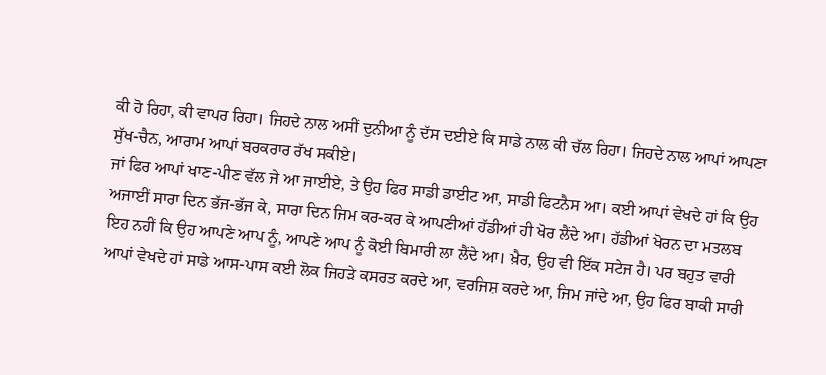ਕੀ ਹੋ ਰਿਹਾ, ਕੀ ਵਾਪਰ ਰਿਹਾ। ਜਿਹਦੇ ਨਾਲ ਅਸੀਂ ਦੁਨੀਆ ਨੂੰ ਦੱਸ ਦਈਏ ਕਿ ਸਾਡੇ ਨਾਲ ਕੀ ਚੱਲ ਰਿਹਾ। ਜਿਹਦੇ ਨਾਲ ਆਪਾਂ ਆਪਣਾ ਸੁੱਖ-ਚੈਨ, ਆਰਾਮ ਆਪਾਂ ਬਰਕਰਾਰ ਰੱਖ ਸਕੀਏ।
ਜਾਂ ਫਿਰ ਆਪਾਂ ਖਾਣ-ਪੀਣ ਵੱਲ ਜੇ ਆ ਜਾਈਏ, ਤੇ ਉਹ ਫਿਰ ਸਾਡੀ ਡਾਈਟ ਆ, ਸਾਡੀ ਫਿਟਨੈਸ ਆ। ਕਈ ਆਪਾਂ ਵੇਖਦੇ ਹਾਂ ਕਿ ਉਹ ਅਜਾਈਂ ਸਾਰਾ ਦਿਨ ਭੱਜ-ਭੱਜ ਕੇ, ਸਾਰਾ ਦਿਨ ਜਿਮ ਕਰ-ਕਰ ਕੇ ਆਪਣੀਆਂ ਹੱਡੀਆਂ ਹੀ ਖੋਰ ਲੈਂਦੇ ਆ। ਹੱਡੀਆਂ ਖੋਰਨ ਦਾ ਮਤਲਬ ਇਹ ਨਹੀਂ ਕਿ ਉਹ ਆਪਣੇ ਆਪ ਨੂੰ, ਆਪਣੇ ਆਪ ਨੂੰ ਕੋਈ ਬਿਮਾਰੀ ਲਾ ਲੈਂਦੇ ਆ। ਖ਼ੈਰ, ਉਹ ਵੀ ਇੱਕ ਸਟੇਜ ਹੈ। ਪਰ ਬਹੁਤ ਵਾਰੀ ਆਪਾਂ ਵੇਖਦੇ ਹਾਂ ਸਾਡੇ ਆਸ-ਪਾਸ ਕਈ ਲੋਕ ਜਿਹੜੇ ਕਸਰਤ ਕਰਦੇ ਆ, ਵਰਜਿਸ਼ ਕਰਦੇ ਆ, ਜਿਮ ਜਾਂਦੇ ਆ, ਉਹ ਫਿਰ ਬਾਕੀ ਸਾਰੀ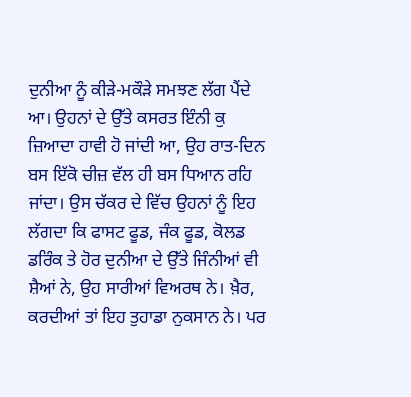ਦੁਨੀਆ ਨੂੰ ਕੀੜੇ-ਮਕੌੜੇ ਸਮਝਣ ਲੱਗ ਪੈਂਦੇ ਆ। ਉਹਨਾਂ ਦੇ ਉੱਤੇ ਕਸਰਤ ਇੰਨੀ ਕੁ ਜ਼ਿਆਦਾ ਹਾਵੀ ਹੋ ਜਾਂਦੀ ਆ, ਉਹ ਰਾਤ-ਦਿਨ ਬਸ ਇੱਕੋ ਚੀਜ਼ ਵੱਲ ਹੀ ਬਸ ਧਿਆਨ ਰਹਿ ਜਾਂਦਾ। ਉਸ ਚੱਕਰ ਦੇ ਵਿੱਚ ਉਹਨਾਂ ਨੂੰ ਇਹ ਲੱਗਦਾ ਕਿ ਫਾਸਟ ਫੂਡ, ਜੰਕ ਫੂਡ, ਕੋਲਡ ਡਰਿੰਕ ਤੇ ਹੋਰ ਦੁਨੀਆ ਦੇ ਉੱਤੇ ਜਿੰਨੀਆਂ ਵੀ ਸ਼ੈਆਂ ਨੇ, ਉਹ ਸਾਰੀਆਂ ਵਿਅਰਥ ਨੇ। ਖ਼ੈਰ, ਕਰਦੀਆਂ ਤਾਂ ਇਹ ਤੁਹਾਡਾ ਨੁਕਸਾਨ ਨੇ। ਪਰ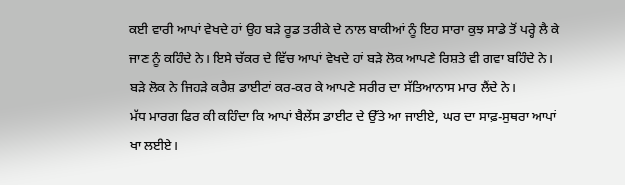ਕਈ ਵਾਰੀ ਆਪਾਂ ਵੇਖਦੇ ਹਾਂ ਉਹ ਬੜੇ ਰੂਡ ਤਰੀਕੇ ਦੇ ਨਾਲ ਬਾਕੀਆਂ ਨੂੰ ਇਹ ਸਾਰਾ ਕੁਝ ਸਾਡੇ ਤੋਂ ਪਰ੍ਹੇ ਲੈ ਕੇ ਜਾਣ ਨੂੰ ਕਹਿੰਦੇ ਨੇ। ਇਸੇ ਚੱਕਰ ਦੇ ਵਿੱਚ ਆਪਾਂ ਵੇਖਦੇ ਹਾਂ ਬੜੇ ਲੋਕ ਆਪਣੇ ਰਿਸ਼ਤੇ ਵੀ ਗਵਾ ਬਹਿੰਦੇ ਨੇ। ਬੜੇ ਲੋਕ ਨੇ ਜਿਹੜੇ ਕਰੈਸ਼ ਡਾਈਟਾਂ ਕਰ-ਕਰ ਕੇ ਆਪਣੇ ਸਰੀਰ ਦਾ ਸੱਤਿਆਨਾਸ ਮਾਰ ਲੈਂਦੇ ਨੇ।
ਮੱਧ ਮਾਰਗ ਫਿਰ ਕੀ ਕਹਿੰਦਾ ਕਿ ਆਪਾਂ ਬੈਲੇਂਸ ਡਾਈਟ ਦੇ ਉੱਤੇ ਆ ਜਾਈਏ, ਘਰ ਦਾ ਸਾਫ਼-ਸੁਥਰਾ ਆਪਾਂ ਖਾ ਲਈਏ।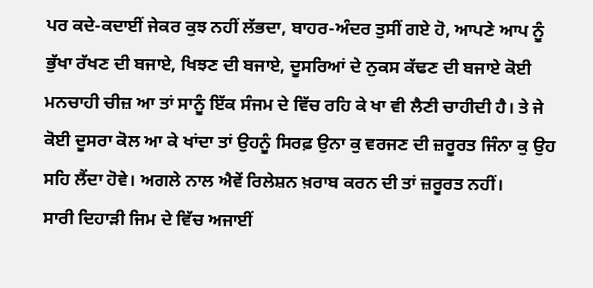ਪਰ ਕਦੇ-ਕਦਾਈਂ ਜੇਕਰ ਕੁਝ ਨਹੀਂ ਲੱਭਦਾ, ਬਾਹਰ-ਅੰਦਰ ਤੁਸੀਂ ਗਏ ਹੋ, ਆਪਣੇ ਆਪ ਨੂੰ ਭੁੱਖਾ ਰੱਖਣ ਦੀ ਬਜਾਏ, ਖਿਝਣ ਦੀ ਬਜਾਏ, ਦੂਸਰਿਆਂ ਦੇ ਨੁਕਸ ਕੱਢਣ ਦੀ ਬਜਾਏ ਕੋਈ ਮਨਚਾਹੀ ਚੀਜ਼ ਆ ਤਾਂ ਸਾਨੂੰ ਇੱਕ ਸੰਜਮ ਦੇ ਵਿੱਚ ਰਹਿ ਕੇ ਖਾ ਵੀ ਲੈਣੀ ਚਾਹੀਦੀ ਹੈ। ਤੇ ਜੇ ਕੋਈ ਦੂਸਰਾ ਕੋਲ ਆ ਕੇ ਖਾਂਦਾ ਤਾਂ ਉਹਨੂੰ ਸਿਰਫ਼ ਉਨਾ ਕੁ ਵਰਜਣ ਦੀ ਜ਼ਰੂਰਤ ਜਿੰਨਾ ਕੁ ਉਹ ਸਹਿ ਲੈਂਦਾ ਹੋਵੇ। ਅਗਲੇ ਨਾਲ ਐਵੇਂ ਰਿਲੇਸ਼ਨ ਖ਼ਰਾਬ ਕਰਨ ਦੀ ਤਾਂ ਜ਼ਰੂਰਤ ਨਹੀਂ।
ਸਾਰੀ ਦਿਹਾੜੀ ਜਿਮ ਦੇ ਵਿੱਚ ਅਜਾਈਂ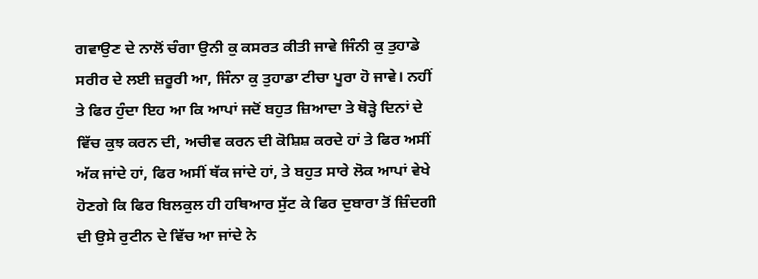ਗਵਾਉਣ ਦੇ ਨਾਲੋਂ ਚੰਗਾ ਉਨੀ ਕੁ ਕਸਰਤ ਕੀਤੀ ਜਾਵੇ ਜਿੰਨੀ ਕੁ ਤੁਹਾਡੇ ਸਰੀਰ ਦੇ ਲਈ ਜ਼ਰੂਰੀ ਆ, ਜਿੰਨਾ ਕੁ ਤੁਹਾਡਾ ਟੀਚਾ ਪੂਰਾ ਹੋ ਜਾਵੇ। ਨਹੀਂ ਤੇ ਫਿਰ ਹੁੰਦਾ ਇਹ ਆ ਕਿ ਆਪਾਂ ਜਦੋਂ ਬਹੁਤ ਜ਼ਿਆਦਾ ਤੇ ਥੋੜ੍ਹੇ ਦਿਨਾਂ ਦੇ ਵਿੱਚ ਕੁਝ ਕਰਨ ਦੀ, ਅਚੀਵ ਕਰਨ ਦੀ ਕੋਸ਼ਿਸ਼ ਕਰਦੇ ਹਾਂ ਤੇ ਫਿਰ ਅਸੀਂ ਅੱਕ ਜਾਂਦੇ ਹਾਂ, ਫਿਰ ਅਸੀਂ ਥੱਕ ਜਾਂਦੇ ਹਾਂ, ਤੇ ਬਹੁਤ ਸਾਰੇ ਲੋਕ ਆਪਾਂ ਵੇਖੇ ਹੋਣਗੇ ਕਿ ਫਿਰ ਬਿਲਕੁਲ ਹੀ ਹਥਿਆਰ ਸੁੱਟ ਕੇ ਫਿਰ ਦੁਬਾਰਾ ਤੋਂ ਜ਼ਿੰਦਗੀ ਦੀ ਉਸੇ ਰੁਟੀਨ ਦੇ ਵਿੱਚ ਆ ਜਾਂਦੇ ਨੇ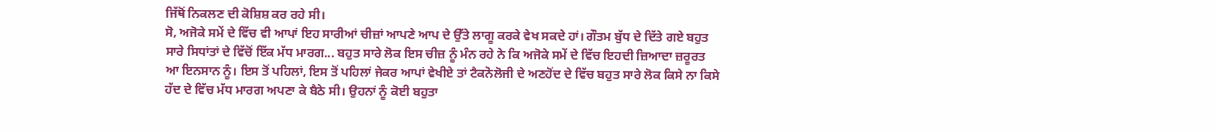ਜਿੱਥੋਂ ਨਿਕਲਣ ਦੀ ਕੋਸ਼ਿਸ਼ ਕਰ ਰਹੇ ਸੀ।
ਸੋ, ਅਜੋਕੇ ਸਮੇਂ ਦੇ ਵਿੱਚ ਵੀ ਆਪਾਂ ਇਹ ਸਾਰੀਆਂ ਚੀਜ਼ਾਂ ਆਪਣੇ ਆਪ ਦੇ ਉੱਤੇ ਲਾਗੂ ਕਰਕੇ ਵੇਖ ਸਕਦੇ ਹਾਂ। ਗੌਤਮ ਬੁੱਧ ਦੇ ਦਿੱਤੇ ਗਏ ਬਹੁਤ ਸਾਰੇ ਸਿਧਾਂਤਾਂ ਦੇ ਵਿੱਚੋਂ ਇੱਕ ਮੱਧ ਮਾਰਗ... ਬਹੁਤ ਸਾਰੇ ਲੋਕ ਇਸ ਚੀਜ਼ ਨੂੰ ਮੰਨ ਰਹੇ ਨੇ ਕਿ ਅਜੋਕੇ ਸਮੇਂ ਦੇ ਵਿੱਚ ਇਹਦੀ ਜ਼ਿਆਦਾ ਜ਼ਰੂਰਤ ਆ ਇਨਸਾਨ ਨੂੰ। ਇਸ ਤੋਂ ਪਹਿਲਾਂ, ਇਸ ਤੋਂ ਪਹਿਲਾਂ ਜੇਕਰ ਆਪਾਂ ਵੇਖੀਏ ਤਾਂ ਟੈਕਨੋਲੋਜੀ ਦੇ ਅਣਹੋਂਦ ਦੇ ਵਿੱਚ ਬਹੁਤ ਸਾਰੇ ਲੋਕ ਕਿਸੇ ਨਾ ਕਿਸੇ ਹੱਦ ਦੇ ਵਿੱਚ ਮੱਧ ਮਾਰਗ ਅਪਣਾ ਕੇ ਬੈਠੇ ਸੀ। ਉਹਨਾਂ ਨੂੰ ਕੋਈ ਬਹੁਤਾ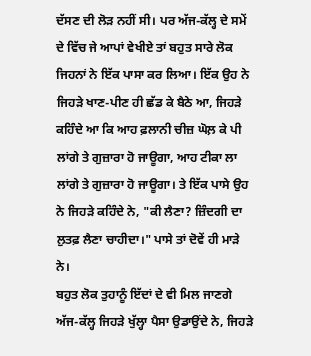ਦੱਸਣ ਦੀ ਲੋੜ ਨਹੀਂ ਸੀ। ਪਰ ਅੱਜ-ਕੱਲ੍ਹ ਦੇ ਸਮੇਂ ਦੇ ਵਿੱਚ ਜੇ ਆਪਾਂ ਵੇਖੀਏ ਤਾਂ ਬਹੁਤ ਸਾਰੇ ਲੋਕ ਜਿਹਨਾਂ ਨੇ ਇੱਕ ਪਾਸਾ ਕਰ ਲਿਆ। ਇੱਕ ਉਹ ਨੇ ਜਿਹੜੇ ਖਾਣ-ਪੀਣ ਹੀ ਛੱਡ ਕੇ ਬੈਠੇ ਆ, ਜਿਹੜੇ ਕਹਿੰਦੇ ਆ ਕਿ ਆਹ ਫ਼ਲਾਨੀ ਚੀਜ਼ ਘੋਲ਼ ਕੇ ਪੀ ਲਾਂਗੇ ਤੇ ਗੁਜ਼ਾਰਾ ਹੋ ਜਾਊਗਾ, ਆਹ ਟੀਕਾ ਲਾ ਲਾਂਗੇ ਤੇ ਗੁਜ਼ਾਰਾ ਹੋ ਜਾਊਗਾ। ਤੇ ਇੱਕ ਪਾਸੇ ਉਹ ਨੇ ਜਿਹੜੇ ਕਹਿੰਦੇ ਨੇ, "ਕੀ ਲੈਣਾ? ਜ਼ਿੰਦਗੀ ਦਾ ਲੁਤਫ਼ ਲੈਣਾ ਚਾਹੀਦਾ।" ਪਾਸੇ ਤਾਂ ਦੋਵੇਂ ਹੀ ਮਾੜੇ ਨੇ।
ਬਹੁਤ ਲੋਕ ਤੁਹਾਨੂੰ ਇੱਦਾਂ ਦੇ ਵੀ ਮਿਲ ਜਾਣਗੇ ਅੱਜ-ਕੱਲ੍ਹ ਜਿਹੜੇ ਖੁੱਲ੍ਹਾ ਪੈਸਾ ਉਡਾਉਂਦੇ ਨੇ, ਜਿਹੜੇ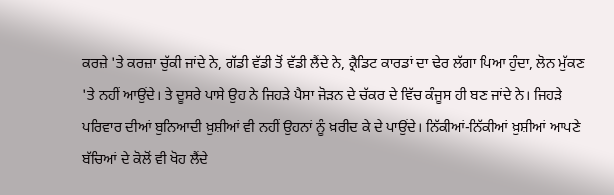ਕਰਜ਼ੇ 'ਤੇ ਕਰਜ਼ਾ ਚੁੱਕੀ ਜਾਂਦੇ ਨੇ, ਗੱਡੀ ਵੱਡੀ ਤੋਂ ਵੱਡੀ ਲੈਂਦੇ ਨੇ, ਕ੍ਰੈਡਿਟ ਕਾਰਡਾਂ ਦਾ ਢੇਰ ਲੱਗਾ ਪਿਆ ਹੁੰਦਾ, ਲੋਨ ਮੁੱਕਣ 'ਤੇ ਨਹੀਂ ਆਉਂਦੇ। ਤੇ ਦੂਸਰੇ ਪਾਸੇ ਉਹ ਨੇ ਜਿਹੜੇ ਪੈਸਾ ਜੋੜਨ ਦੇ ਚੱਕਰ ਦੇ ਵਿੱਚ ਕੰਜੂਸ ਹੀ ਬਣ ਜਾਂਦੇ ਨੇ। ਜਿਹੜੇ ਪਰਿਵਾਰ ਦੀਆਂ ਬੁਨਿਆਦੀ ਖ਼ੁਸ਼ੀਆਂ ਵੀ ਨਹੀਂ ਉਹਨਾਂ ਨੂੰ ਖ਼ਰੀਦ ਕੇ ਦੇ ਪਾਉਂਦੇ। ਨਿੱਕੀਆਂ-ਨਿੱਕੀਆਂ ਖ਼ੁਸ਼ੀਆਂ ਆਪਣੇ ਬੱਚਿਆਂ ਦੇ ਕੋਲੋਂ ਵੀ ਖੋਹ ਲੈਂਦੇ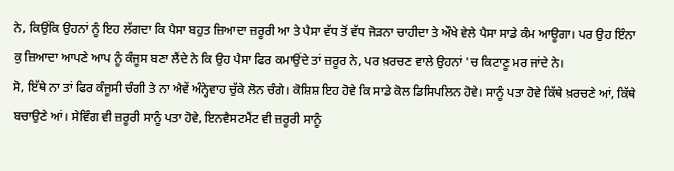ਨੇ, ਕਿਉਂਕਿ ਉਹਨਾਂ ਨੂੰ ਇਹ ਲੱਗਦਾ ਕਿ ਪੈਸਾ ਬਹੁਤ ਜ਼ਿਆਦਾ ਜ਼ਰੂਰੀ ਆ ਤੇ ਪੈਸਾ ਵੱਧ ਤੋਂ ਵੱਧ ਜੋੜਨਾ ਚਾਹੀਦਾ ਤੇ ਔਖੇ ਵੇਲੇ ਪੈਸਾ ਸਾਡੇ ਕੰਮ ਆਊਗਾ। ਪਰ ਉਹ ਇੰਨਾ ਕੁ ਜ਼ਿਆਦਾ ਆਪਣੇ ਆਪ ਨੂੰ ਕੰਜੂਸ ਬਣਾ ਲੈਂਦੇ ਨੇ ਕਿ ਉਹ ਪੈਸਾ ਫਿਰ ਕਮਾਉਂਦੇ ਤਾਂ ਜ਼ਰੂਰ ਨੇ, ਪਰ ਖ਼ਰਚਣ ਵਾਲੇ ਉਹਨਾਂ 'ਚ ਕਿਟਾਣੂ ਮਰ ਜਾਂਦੇ ਨੇ।
ਸੋ, ਇੱਥੇ ਨਾ ਤਾਂ ਫਿਰ ਕੰਜੂਸੀ ਚੰਗੀ ਤੇ ਨਾ ਐਵੇਂ ਅੰਨ੍ਹੇਵਾਹ ਚੁੱਕੇ ਲੋਨ ਚੰਗੇ। ਕੋਸ਼ਿਸ਼ ਇਹ ਹੋਵੇ ਕਿ ਸਾਡੇ ਕੋਲ ਡਿਸਿਪਲਿਨ ਹੋਵੇ। ਸਾਨੂੰ ਪਤਾ ਹੋਵੇ ਕਿੱਥੇ ਖ਼ਰਚਣੇ ਆਂ, ਕਿੱਥੇ ਬਚਾਉਣੇ ਆਂ। ਸੇਵਿੰਗ ਵੀ ਜ਼ਰੂਰੀ ਸਾਨੂੰ ਪਤਾ ਹੋਵੇ, ਇਨਵੈਸਟਮੈਂਟ ਵੀ ਜ਼ਰੂਰੀ ਸਾਨੂੰ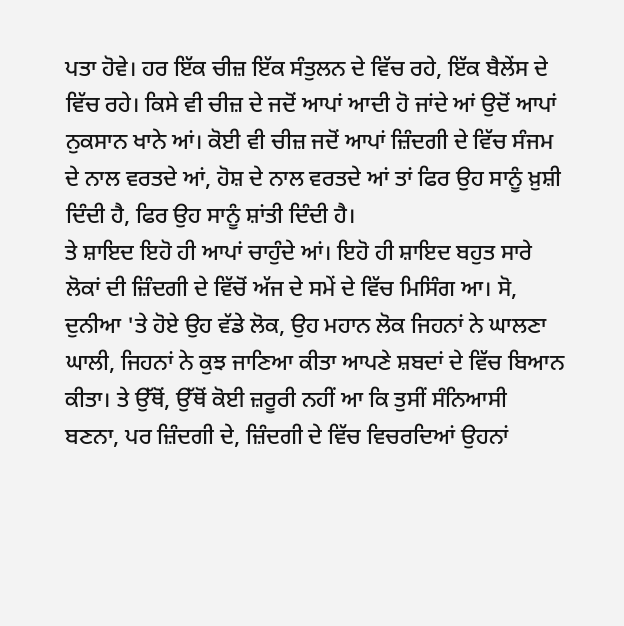ਪਤਾ ਹੋਵੇ। ਹਰ ਇੱਕ ਚੀਜ਼ ਇੱਕ ਸੰਤੁਲਨ ਦੇ ਵਿੱਚ ਰਹੇ, ਇੱਕ ਬੈਲੇਂਸ ਦੇ ਵਿੱਚ ਰਹੇ। ਕਿਸੇ ਵੀ ਚੀਜ਼ ਦੇ ਜਦੋਂ ਆਪਾਂ ਆਦੀ ਹੋ ਜਾਂਦੇ ਆਂ ਉਦੋਂ ਆਪਾਂ ਨੁਕਸਾਨ ਖਾਨੇ ਆਂ। ਕੋਈ ਵੀ ਚੀਜ਼ ਜਦੋਂ ਆਪਾਂ ਜ਼ਿੰਦਗੀ ਦੇ ਵਿੱਚ ਸੰਜਮ ਦੇ ਨਾਲ ਵਰਤਦੇ ਆਂ, ਹੋਸ਼ ਦੇ ਨਾਲ ਵਰਤਦੇ ਆਂ ਤਾਂ ਫਿਰ ਉਹ ਸਾਨੂੰ ਖ਼ੁਸ਼ੀ ਦਿੰਦੀ ਹੈ, ਫਿਰ ਉਹ ਸਾਨੂੰ ਸ਼ਾਂਤੀ ਦਿੰਦੀ ਹੈ।
ਤੇ ਸ਼ਾਇਦ ਇਹੋ ਹੀ ਆਪਾਂ ਚਾਹੁੰਦੇ ਆਂ। ਇਹੋ ਹੀ ਸ਼ਾਇਦ ਬਹੁਤ ਸਾਰੇ ਲੋਕਾਂ ਦੀ ਜ਼ਿੰਦਗੀ ਦੇ ਵਿੱਚੋਂ ਅੱਜ ਦੇ ਸਮੇਂ ਦੇ ਵਿੱਚ ਮਿਸਿੰਗ ਆ। ਸੋ, ਦੁਨੀਆ 'ਤੇ ਹੋਏ ਉਹ ਵੱਡੇ ਲੋਕ, ਉਹ ਮਹਾਨ ਲੋਕ ਜਿਹਨਾਂ ਨੇ ਘਾਲਣਾ ਘਾਲੀ, ਜਿਹਨਾਂ ਨੇ ਕੁਝ ਜਾਣਿਆ ਕੀਤਾ ਆਪਣੇ ਸ਼ਬਦਾਂ ਦੇ ਵਿੱਚ ਬਿਆਨ ਕੀਤਾ। ਤੇ ਉੱਥੋਂ, ਉੱਥੋਂ ਕੋਈ ਜ਼ਰੂਰੀ ਨਹੀਂ ਆ ਕਿ ਤੁਸੀਂ ਸੰਨਿਆਸੀ ਬਣਨਾ, ਪਰ ਜ਼ਿੰਦਗੀ ਦੇ, ਜ਼ਿੰਦਗੀ ਦੇ ਵਿੱਚ ਵਿਚਰਦਿਆਂ ਉਹਨਾਂ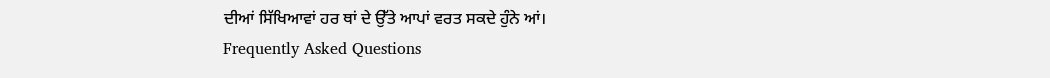ਦੀਆਂ ਸਿੱਖਿਆਵਾਂ ਹਰ ਥਾਂ ਦੇ ਉੱਤੇ ਆਪਾਂ ਵਰਤ ਸਕਦੇ ਹੁੰਨੇ ਆਂ।
Frequently Asked Questions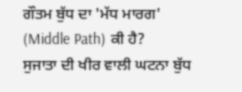ਗੌਤਮ ਬੁੱਧ ਦਾ 'ਮੱਧ ਮਾਰਗ' (Middle Path) ਕੀ ਹੈ?
ਸੁਜਾਤਾ ਦੀ ਖੀਰ ਵਾਲੀ ਘਟਨਾ ਬੁੱਧ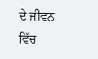ਦੇ ਜੀਵਨ ਵਿੱਚ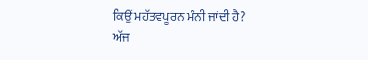ਕਿਉਂ ਮਹੱਤਵਪੂਰਨ ਮੰਨੀ ਜਾਂਦੀ ਹੈ?
ਅੱਜ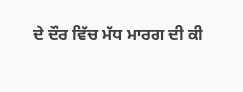ਦੇ ਦੌਰ ਵਿੱਚ ਮੱਧ ਮਾਰਗ ਦੀ ਕੀ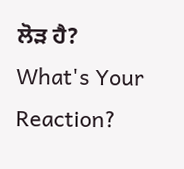ਲੋੜ ਹੈ?
What's Your Reaction?